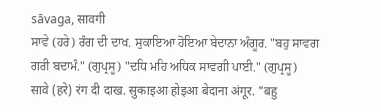sāvaga, सावगी
ਸਾਵੇ (ਹਰੇ) ਰੰਗ ਦੀ ਦਾਖ. ਸੁਕਾਇਆ ਹੋਇਆ ਬੇਦਾਨਾ ਅੰਗੂਰ. "ਬਹੁ ਸਾਵਗ ਗਰੀ ਬਦਾਮੰ." (ਗੁਪ੍ਰਸੂ) "ਦਧਿ ਮਹਿ ਅਧਿਕ ਸਾਵਗੀ ਪਾਈ." (ਗੁਪ੍ਰਸੂ)
सावे (हरे) रंग दी दाख. सुकाइआ होइआ बेदाना अंगूर. "बहु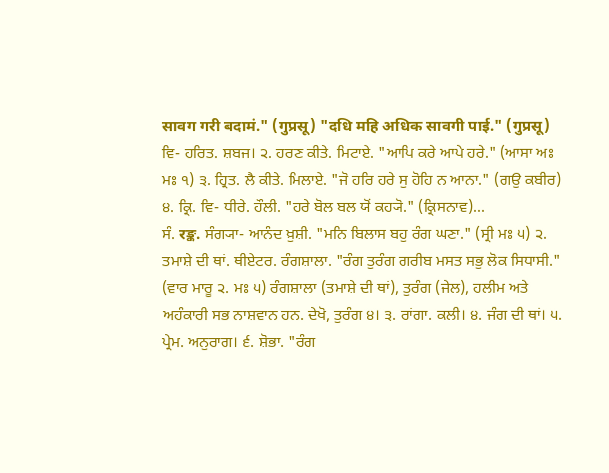सावग गरी बदामं." (गुप्रसू) "दधि महि अधिक सावगी पाई." (गुप्रसू)
ਵਿ- ਹਰਿਤ. ਸ਼ਬਜ। ੨. ਹਰਣ ਕੀਤੇ. ਮਿਟਾਏ. "ਆਪਿ ਕਰੇ ਆਪੇ ਹਰੇ." (ਆਸਾ ਅਃ ਮਃ ੧) ੩. ਹ੍ਰਿਤ. ਲੈ ਕੀਤੇ. ਮਿਲਾਏ. "ਜੋ ਹਰਿ ਹਰੇ ਸੁ ਹੋਹਿ ਨ ਆਨਾ." (ਗਉ ਕਬੀਰ) ੪. ਕ੍ਰਿ. ਵਿ- ਧੀਰੇ. ਹੌਲੀ. "ਹਰੇ ਬੋਲ ਬਲ ਯੋਂ ਕਹ੍ਯੋ." (ਕ੍ਰਿਸਨਾਵ)...
ਸੰ. रङ्क. ਸੰਗ੍ਯਾ- ਆਨੰਦ ਖ਼ੁਸ਼ੀ. "ਮਨਿ ਬਿਲਾਸ ਬਹੁ ਰੰਗ ਘਣਾ." (ਸ੍ਰੀ ਮਃ ੫) ੨. ਤਮਾਸ਼ੇ ਦੀ ਥਾਂ. ਥੀਏਟਰ. ਰੰਗਸ਼ਾਲਾ. "ਰੰਗ ਤੁਰੰਗ ਗਰੀਬ ਮਸਤ ਸਭੁ ਲੋਕ ਸਿਧਾਸੀ." (ਵਾਰ ਮਾਰੂ ੨. ਮਃ ੫) ਰੰਗਸ਼ਾਲਾ (ਤਮਾਸ਼ੇ ਦੀ ਥਾਂ), ਤੁਰੰਗ (ਜੇਲ), ਹਲੀਮ ਅਤੇ ਅਹੰਕਾਰੀ ਸਭ ਨਾਸ਼ਵਾਨ ਹਨ. ਦੇਖੋ, ਤੁਰੰਗ ੪। ੩. ਰਾਂਗਾ. ਕਲੀ। ੪. ਜੰਗ ਦੀ ਥਾਂ। ੫. ਪ੍ਰੇਮ. ਅਨੁਰਾਗ। ੬. ਸ਼ੋਭਾ. "ਰੰਗ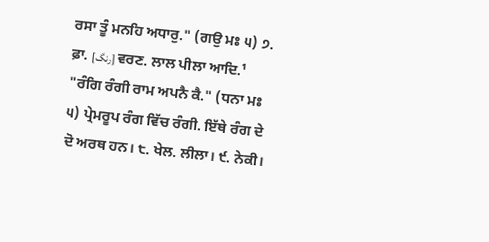ਰਸਾ ਤੂੰ ਮਨਹਿ ਅਧਾਰੁ." (ਗਉ ਮਃ ੫) ੭. ਫ਼ਾ. [رنگ] ਵਰਣ. ਲਾਲ ਪੀਲਾ ਆਦਿ.¹ "ਰੰਗਿ ਰੰਗੀ ਰਾਮ ਅਪਨੈ ਕੈ." (ਧਨਾ ਮਃ ੫) ਪ੍ਰੇਮਰੂਪ ਰੰਗ ਵਿੱਚ ਰੰਗੀ. ਇੱਥੇ ਰੰਗ ਦੇ ਦੋ ਅਰਥ ਹਨ। ੮. ਖੇਲ. ਲੀਲਾ। ੯. ਨੇਕੀ।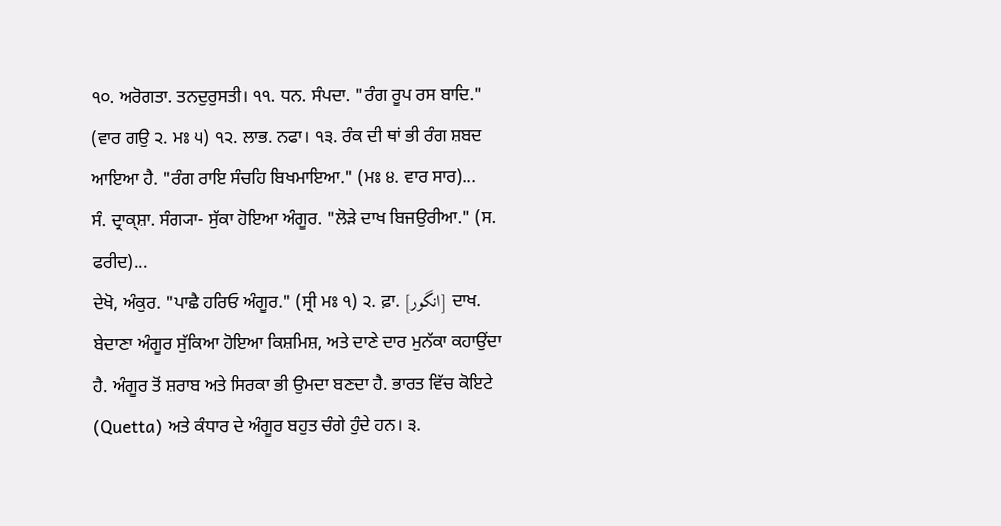੧੦. ਅਰੋਗਤਾ. ਤਨਦੁਰੁਸਤੀ। ੧੧. ਧਨ. ਸੰਪਦਾ. "ਰੰਗ ਰੂਪ ਰਸ ਬਾਦਿ." (ਵਾਰ ਗਉ ੨. ਮਃ ੫) ੧੨. ਲਾਭ. ਨਫਾ। ੧੩. ਰੰਕ ਦੀ ਥਾਂ ਭੀ ਰੰਗ ਸ਼ਬਦ ਆਇਆ ਹੈ. "ਰੰਗ ਰਾਇ ਸੰਚਹਿ ਬਿਖਮਾਇਆ." (ਮਃ ੪. ਵਾਰ ਸਾਰ)...
ਸੰ. ਦ੍ਰਾਕ੍ਸ਼ਾ. ਸੰਗ੍ਯਾ- ਸੁੱਕਾ ਹੋਇਆ ਅੰਗੂਰ. "ਲੋੜੇ ਦਾਖ ਬਿਜਉਰੀਆ." (ਸ. ਫਰੀਦ)...
ਦੇਖੋ, ਅੰਕੁਰ. "ਪਾਛੈ ਹਰਿਓ ਅੰਗੂਰ." (ਸ੍ਰੀ ਮਃ ੧) ੨. ਫ਼ਾ. [انگور] ਦਾਖ. ਬੇਦਾਣਾ ਅੰਗੂਰ ਸੁੱਕਿਆ ਹੋਇਆ ਕਿਸ਼ਮਿਸ਼, ਅਤੇ ਦਾਣੇ ਦਾਰ ਮੁਨੱਕਾ ਕਹਾਉਂਦਾ ਹੈ. ਅੰਗੂਰ ਤੋਂ ਸ਼ਰਾਬ ਅਤੇ ਸਿਰਕਾ ਭੀ ਉਮਦਾ ਬਣਦਾ ਹੈ. ਭਾਰਤ ਵਿੱਚ ਕੋਇਟੇ (Quetta) ਅਤੇ ਕੰਧਾਰ ਦੇ ਅੰਗੂਰ ਬਹੁਤ ਚੰਗੇ ਹੁੰਦੇ ਹਨ। ੩.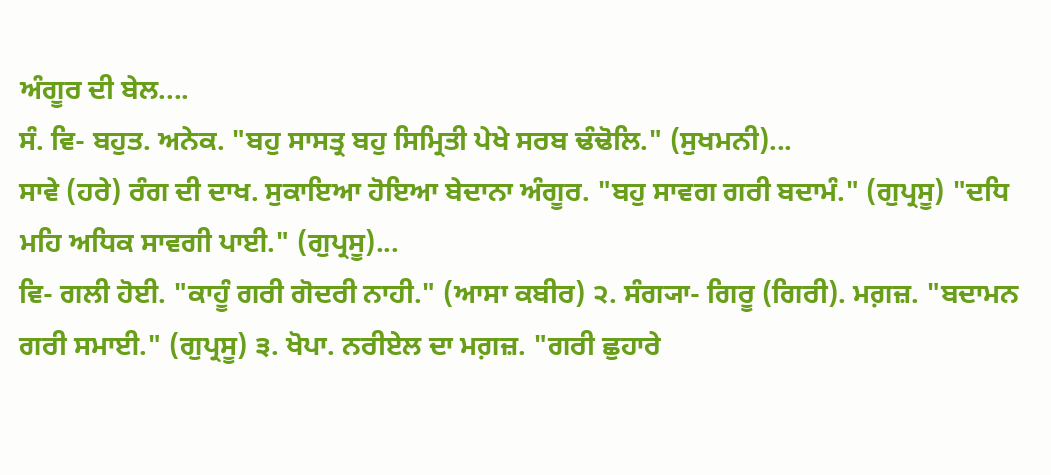ਅੰਗੂਰ ਦੀ ਬੇਲ....
ਸੰ. ਵਿ- ਬਹੁਤ. ਅਨੇਕ. "ਬਹੁ ਸਾਸਤ੍ਰ ਬਹੁ ਸਿਮ੍ਰਿਤੀ ਪੇਖੇ ਸਰਬ ਢੰਢੋਲਿ." (ਸੁਖਮਨੀ)...
ਸਾਵੇ (ਹਰੇ) ਰੰਗ ਦੀ ਦਾਖ. ਸੁਕਾਇਆ ਹੋਇਆ ਬੇਦਾਨਾ ਅੰਗੂਰ. "ਬਹੁ ਸਾਵਗ ਗਰੀ ਬਦਾਮੰ." (ਗੁਪ੍ਰਸੂ) "ਦਧਿ ਮਹਿ ਅਧਿਕ ਸਾਵਗੀ ਪਾਈ." (ਗੁਪ੍ਰਸੂ)...
ਵਿ- ਗਲੀ ਹੋਈ. "ਕਾਹੂੰ ਗਰੀ ਗੋਦਰੀ ਨਾਹੀ." (ਆਸਾ ਕਬੀਰ) ੨. ਸੰਗ੍ਯਾ- ਗਿਰੂ (ਗਿਰੀ). ਮਗ਼ਜ਼. "ਬਦਾਮਨ ਗਰੀ ਸਮਾਈ." (ਗੁਪ੍ਰਸੂ) ੩. ਖੋਪਾ. ਨਰੀਏਲ ਦਾ ਮਗ਼ਜ਼. "ਗਰੀ ਛੁਹਾਰੇ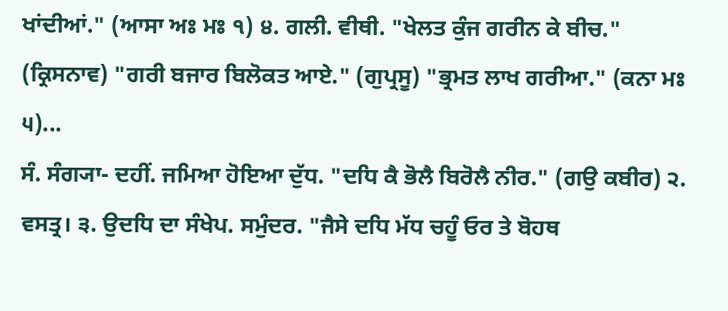ਖਾਂਦੀਆਂ." (ਆਸਾ ਅਃ ਮਃ ੧) ੪. ਗਲੀ. ਵੀਥੀ. "ਖੇਲਤ ਕੁੰਜ ਗਰੀਨ ਕੇ ਬੀਚ." (ਕ੍ਰਿਸਨਾਵ) "ਗਰੀ ਬਜਾਰ ਬਿਲੋਕਤ ਆਏ." (ਗੁਪ੍ਰਸੂ) "ਭ੍ਰਮਤ ਲਾਖ ਗਰੀਆ." (ਕਨਾ ਮਃ ੫)...
ਸੰ. ਸੰਗ੍ਯਾ- ਦਹੀਂ. ਜਮਿਆ ਹੋਇਆ ਦੁੱਧ. "ਦਧਿ ਕੈ ਭੋਲੈ ਬਿਰੋਲੈ ਨੀਰ." (ਗਉ ਕਬੀਰ) ੨. ਵਸਤ੍ਰ। ੩. ਉਦਧਿ ਦਾ ਸੰਖੇਪ. ਸਮੁੰਦਰ. "ਜੈਸੇ ਦਧਿ ਮੱਧ ਚਹੂੰ ਓਰ ਤੇ ਬੋਹਥ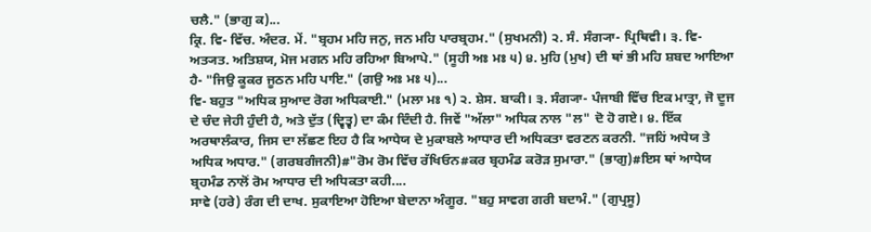ਚਲੈ." (ਭਾਗੁ ਕ)...
ਕ੍ਰਿ. ਵਿ- ਵਿੱਚ. ਅੰਦਰ. ਮੇਂ. "ਬ੍ਰਹਮ ਮਹਿ ਜਨੁ, ਜਨ ਮਹਿ ਪਾਰਬ੍ਰਹਮ." (ਸੁਖਮਨੀ) ੨. ਸੰ. ਸੰਗ੍ਯਾ- ਪ੍ਰਿਥਿਵੀ। ੩. ਵਿ- ਅਤ੍ਯਤ. ਅਤਿਸ਼ਯ, ਮੋਜ ਮਗਨ ਮਹਿ ਰਹਿਆ ਬਿਆਪੇ." (ਸੂਹੀ ਅਃ ਮਃ ੫) ੪. ਮੁਹਿ (ਮੁਖ) ਦੀ ਥਾਂ ਭੀ ਮਹਿ ਸ਼ਬਦ ਆਇਆ ਹੈ- "ਜਿਉ ਕੂਕਰ ਜੂਠਨ ਮਹਿ ਪਾਇ." (ਗਉ ਅਃ ਮਃ ੫)...
ਵਿ- ਬਹੁਤ "ਅਧਿਕ ਸੁਆਦ ਰੋਗ ਅਧਿਕਾਈ." (ਮਲਾ ਮਃ ੧) ੨. ਸ਼ੇਸ. ਬਾਕੀ। ੩. ਸੰਗ੍ਯਾ- ਪੰਜਾਬੀ ਵਿੱਚ ਇਕ ਮਾਤ੍ਰਾ, ਜੋ ਦੂਜ ਦੇ ਚੰਦ ਜੇਹੀ ਹੁੰਦੀ ਹੈ, ਅਤੇ ਦੁੱਤ (ਦ੍ਵਿਤ੍ਵ) ਦਾ ਕੰਮ ਦਿੰਦੀ ਹੈ. ਜਿਵੇਂ "ਅੱਲਾ" ਅਧਿਕ ਨਾਲ "ਲ" ਦੋ ਹੋ ਗਏ। ੪. ਇੱਕ ਅਰਥਾਲੰਕਾਰ, ਜਿਸ ਦਾ ਲੱਛਣ ਇਹ ਹੈ ਕਿ ਆਧੇਯ ਦੇ ਮੁਕਾਬਲੇ ਆਧਾਰ ਦੀ ਅਧਿਕਤਾ ਵਰਣਨ ਕਰਨੀ. "ਜਹਿਂ ਅਧੇਯ ਤੇ ਅਧਿਕ ਅਧਾਰ." (ਗਰਬਗੰਜਨੀ)#"ਰੋਮ ਰੋਮ ਵਿੱਚ ਰੱਖਿਓਨ#ਕਰ ਬ੍ਰਹਮੰਡ ਕਰੋੜ ਸੁਮਾਰਾ." (ਭਾਗੁ)#ਇਸ ਥਾਂ ਆਧੇਯ ਬ੍ਰਹਮੰਡ ਨਾਲੋਂ ਰੋਮ ਆਧਾਰ ਦੀ ਅਧਿਕਤਾ ਕਹੀ....
ਸਾਵੇ (ਹਰੇ) ਰੰਗ ਦੀ ਦਾਖ. ਸੁਕਾਇਆ ਹੋਇਆ ਬੇਦਾਨਾ ਅੰਗੂਰ. "ਬਹੁ ਸਾਵਗ ਗਰੀ ਬਦਾਮੰ." (ਗੁਪ੍ਰਸੂ)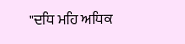"ਦਧਿ ਮਹਿ ਅਧਿਕ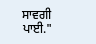ਸਾਵਗੀ ਪਾਈ."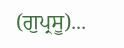(ਗੁਪ੍ਰਸੂ)...